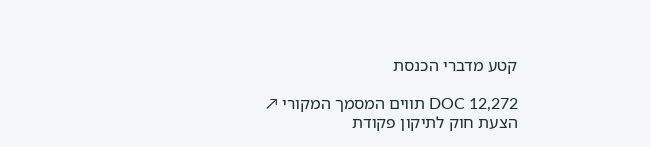קטע מדברי הכנסת

DOC 12,272 תווים המסמך המקורי ↗
הצעת חוק לתיקון פקודת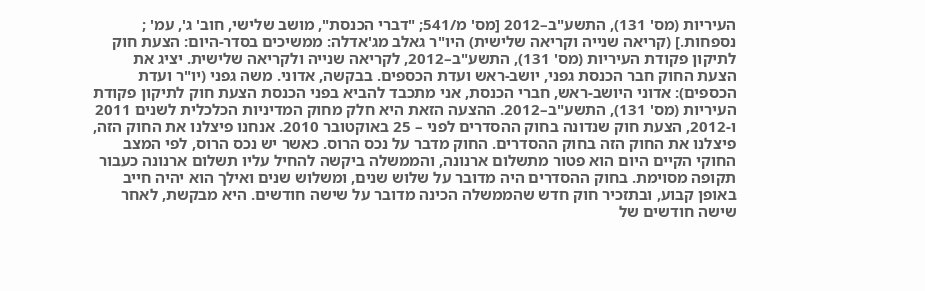העיריות (מס' 131), התשע"ב–2012 [מס' מ/541; "דברי הכנסת", מושב שלישי, חוב' ג', עמ' ; נספחות.] (קריאה שנייה וקריאה שלישית) היו"ר גאלב מג'אדלה: ממשיכים בסדר-היום: הצעת חוק לתיקון פקודת העיריות (מס' 131), התשע"ב–2012, לקריאה שנייה ולקריאה שלישית. יציג את הצעת החוק חבר הכנסת גפני, יושב-ראש ועדת הכספים. בבקשה, אדוני. משה גפני (יו"ר ועדת הכספים): אדוני היושב-ראש, חברי הכנסת, אני מתכבד להביא בפני הכנסת הצעת חוק לתיקון פקודת העיריות (מס' 131), התשע"ב–2012. ההצעה הזאת היא חלק מחוק המדיניות הכלכלית לשנים 2011 ו-2012, הצעת חוק שנדונה בחוק ההסדרים לפני – 25 באוקטובר 2010. אנחנו פיצלנו את החוק הזה, פיצלנו את החוק הזה בחוק ההסדרים. החוק מדבר על נכס הרוס. כאשר יש נכס הרוס, לפי המצב החוקי הקיים היום הוא פטור מתשלום ארנונה, והממשלה ביקשה להחיל עליו תשלום ארנונה כעבור תקופה מסוימת. בחוק ההסדרים היה מדובר על שלוש שנים, ומשלוש שנים ואילך הוא יהיה חייב באופן קבוע, ובתזכיר חוק חדש שהממשלה הכינה מדובר על שישה חודשים. היא מבקשת, לאחר שישה חודשים של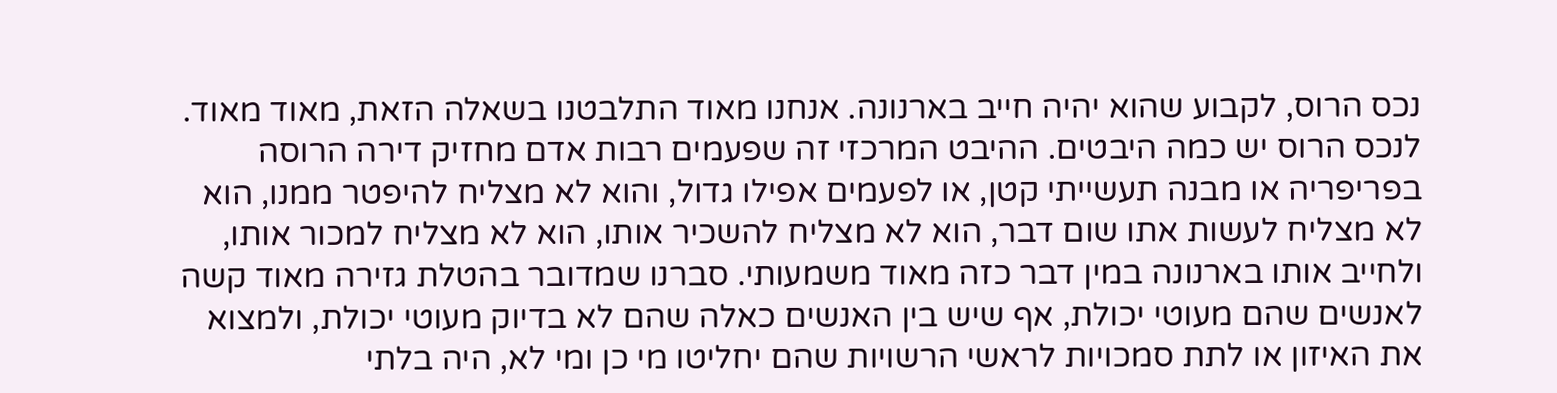נכס הרוס, לקבוע שהוא יהיה חייב בארנונה. אנחנו מאוד התלבטנו בשאלה הזאת, מאוד מאוד. לנכס הרוס יש כמה היבטים. ההיבט המרכזי זה שפעמים רבות אדם מחזיק דירה הרוסה בפריפריה או מבנה תעשייתי קטן, או לפעמים אפילו גדול, והוא לא מצליח להיפטר ממנו, הוא לא מצליח לעשות אתו שום דבר, הוא לא מצליח להשכיר אותו, הוא לא מצליח למכור אותו, ולחייב אותו בארנונה במין דבר כזה מאוד משמעותי. סברנו שמדובר בהטלת גזירה מאוד קשה לאנשים שהם מעוטי יכולת, אף שיש בין האנשים כאלה שהם לא בדיוק מעוטי יכולת, ולמצוא את האיזון או לתת סמכויות לראשי הרשויות שהם יחליטו מי כן ומי לא, היה בלתי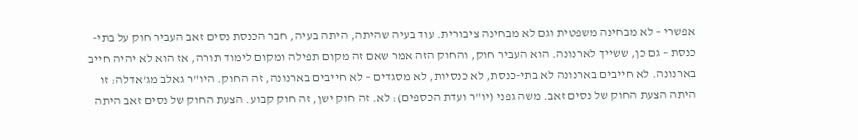אפשרי – לא מבחינה משפטית וגם לא מבחינה ציבורית. עוד בעיה שהיתה, היתה בעיה, חבר הכנסת נסים זאב העביר חוק על בתי-כנסת – גם כן, ששייך לארנונה. הוא העביר חוק, והחוק הזה אמר שאם זה מקום תפילה ומקום לימוד תורה, אז הוא לא יהיה חייב בארנונה. לא חייבים בארנונה לא בתי-כנסת, לא כנסיות, לא מסגדים – לא חייבים בארנונה, זה החוק. היו"ר גאלב מג'אדלה: זו היתה הצעת החוק של נסים זאב. משה גפני (יו"ר ועדת הכספים): לא. זה חוק ישן, זה חוק קבוע. הצעת החוק של נסים זאב היתה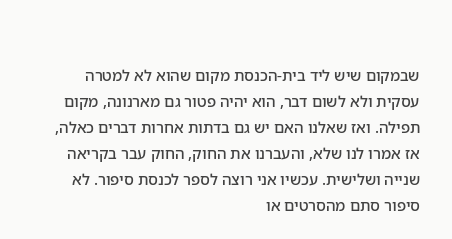שבמקום שיש ליד בית-הכנסת מקום שהוא לא למטרה עסקית ולא לשום דבר, הוא יהיה פטור גם מארנונה, מקום תפילה. ואז שאלנו האם יש גם בדתות אחרות דברים כאלה, אז אמרו לנו שלא, והעברנו את החוק, החוק עבר בקריאה שנייה ושלישית. עכשיו אני רוצה לספר לכנסת סיפור. לא סיפור סתם מהסרטים או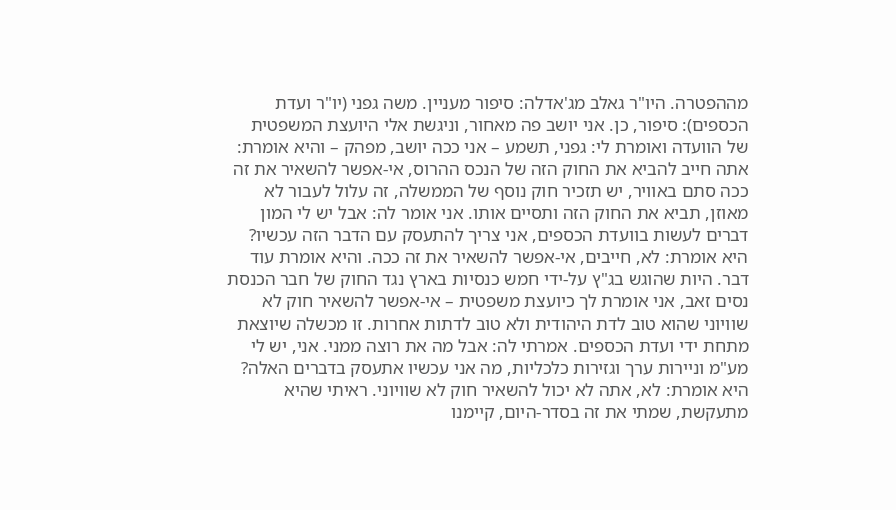מההפטרה. היו"ר גאלב מג'אדלה: סיפור מעניין. משה גפני (יו"ר ועדת הכספים): סיפור, כן. אני יושב פה מאחור, וניגשת אלי היועצת המשפטית של הוועדה ואומרת לי: גפני, תשמע – אני ככה יושב, מפהק – והיא אומרת: אתה חייב להביא את החוק הזה של הנכס ההרוס, אי-אפשר להשאיר את זה ככה סתם באוויר, יש תזכיר חוק נוסף של הממשלה, זה עלול לעבור לא מאוזן, תביא את החוק הזה ותסיים אותו. אני אומר לה: אבל יש לי המון דברים לעשות בוועדת הכספים, אני צריך להתעסק עם הדבר הזה עכשיו? היא אומרת: לא, חייבים, אי-אפשר להשאיר את זה ככה. והיא אומרת עוד דבר. היות שהוגש בג"ץ על-ידי חמש כנסיות בארץ נגד החוק של חבר הכנסת נסים זאב, אני אומרת לך כיועצת משפטית – אי-אפשר להשאיר חוק לא שוויוני שהוא טוב לדת היהודית ולא טוב לדתות אחרות. זו מכשלה שיוצאת מתחת ידי ועדת הכספים. אמרתי לה: אבל מה את רוצה ממני. אני, יש לי מע"מ וניירות ערך וגזירות כלכליות, מה אני עכשיו אתעסק בדברים האלה? היא אומרת: לא, אתה לא יכול להשאיר חוק לא שוויוני. ראיתי שהיא מתעקשת, שמתי את זה בסדר-היום, קיימנו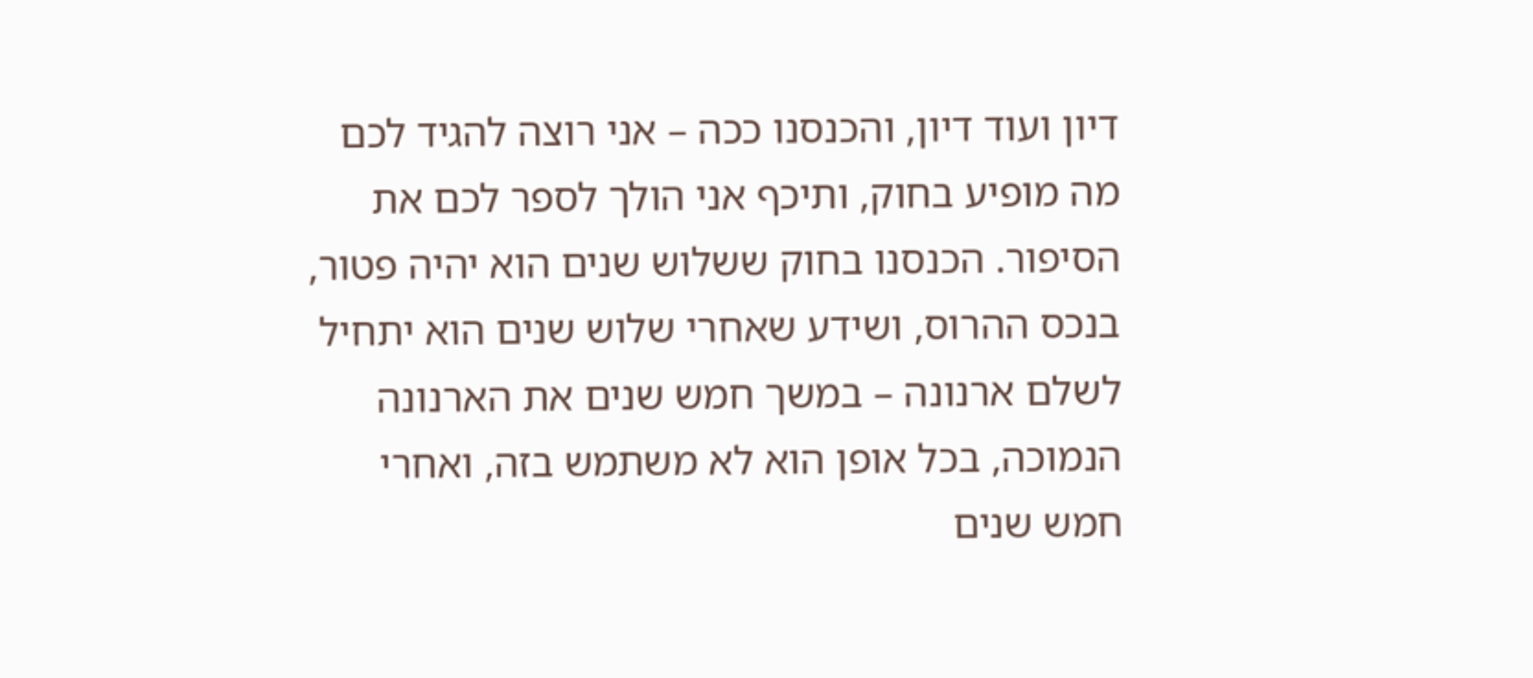דיון ועוד דיון, והכנסנו ככה – אני רוצה להגיד לכם מה מופיע בחוק, ותיכף אני הולך לספר לכם את הסיפור. הכנסנו בחוק ששלוש שנים הוא יהיה פטור, בנכס ההרוס, ושידע שאחרי שלוש שנים הוא יתחיל לשלם ארנונה – במשך חמש שנים את הארנונה הנמוכה, בכל אופן הוא לא משתמש בזה, ואחרי חמש שנים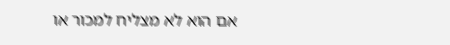אם הוא לא מצליח למכור או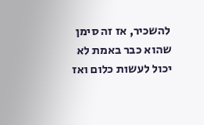להשכיר, אז זה סימן שהוא כבר באמת לא יכול לעשות כלום ואז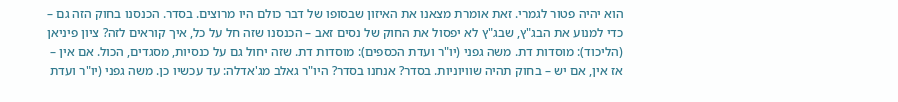הוא יהיה פטור לגמרי. זאת אומרת מצאנו את האיזון שבסופו של דבר כולם היו מרוצים. בסדר. הכנסנו בחוק הזה גם – כדי למנוע את הבג"ץ, שבג"ץ לא יפסול את החוק של נסים זאב – הכנסנו שזה חל על כל, איך קוראים לזה? ציון פיניאן (הליכוד): מוסדות דת. משה גפני (יו"ר ועדת הכספים): מוסדות דת. שזה יחול גם על כנסיות, מסגדים, הכול. אם אין – אז אין, אם יש – בחוק תהיה שוויוניות. בסדר? אנחנו בסדר? היו"ר גאלב מג'אדלה: עד עכשיו כן. משה גפני (יו"ר ועדת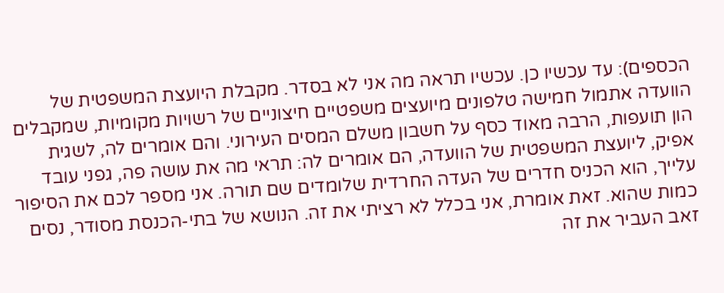הכספים): עד עכשיו כן. עכשיו תראה מה אני לא בסדר. מקבלת היועצת המשפטית של הוועדה אתמול חמישה טלפונים מיועצים משפטיים חיצוניים של רשויות מקומיות, שמקבלים הון תועפות, הרבה מאוד כסף על חשבון משלם המסים העירוני. והם אומרים לה, לשגית אפיק, ליועצת המשפטית של הוועדה, הם אומרים לה: תראי מה את עושה פה, גפני עובד עלייך, הוא הכניס חדרים של העדה החרדית שלומדים שם תורה. אני מספר לכם את הסיפור כמות שהוא. זאת אומרת, אני בכלל לא רציתי את זה. הנושא של בתי-הכנסת מסודר, נסים זאב העביר את זה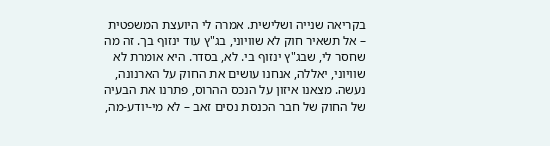בקריאה שנייה ושלישית. אמרה לי היועצת המשפטית – אל תשאיר חוק לא שוויוני, בג"ץ עוד ינזוף בך. זה מה שחסר לי, שבג"ץ ינזוף בי. לא, בסדר. היא אומרת לא שוויוני, יאללה, אנחנו עושים את החוק על הארנונה, נעשה. מצאנו איזון על הנכס ההרוס, פתרנו את הבעיה של החוק של חבר הכנסת נסים זאב – לא מי-יודע-מה,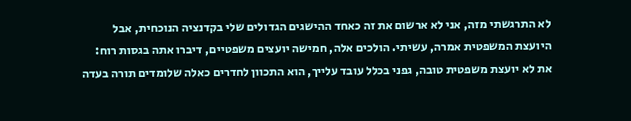לא התרגשתי מזה, אני לא ארשום את זה כאחד ההישגים הגדולים שלי בקדנציה הנוכחית, אבל היועצת המשפטית אמרה, עשיתי. הולכים אלה, חמישה יועצים משפטיים, דיברו אתה בגסות רוח: את לא יועצת משפטית טובה, גפני בכלל עובד עלייך, הוא התכוון לחדרים כאלה שלומדים תורה בעדה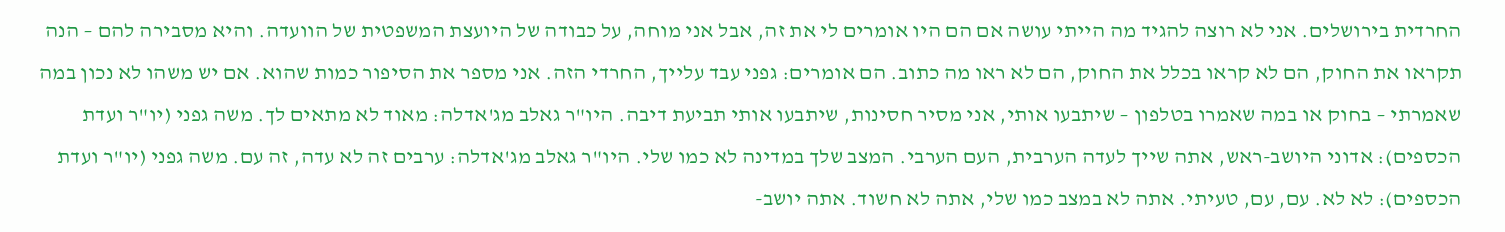החרדית בירושלים. אני לא רוצה להגיד מה הייתי עושה אם הם היו אומרים לי את זה, אבל אני מוחה, על כבודה של היועצת המשפטית של הוועדה. והיא מסבירה להם – הנה תקראו את החוק, הם לא קראו בכלל את החוק, הם לא ראו מה כתוב. הם אומרים: גפני עבד עלייך, החרדי הזה. אני מספר את הסיפור כמות שהוא. אם יש משהו לא נכון במה שאמרתי – בחוק או במה שאמרו בטלפון – שיתבעו אותי, אני מסיר חסינות, שיתבעו אותי תביעת דיבה. היו"ר גאלב מג'אדלה: מאוד לא מתאים לך. משה גפני (יו"ר ועדת הכספים): אדוני היושב-ראש, אתה שייך לעדה הערבית, העם הערבי. המצב שלך במדינה לא כמו שלי. היו"ר גאלב מג'אדלה: ערבים זה לא עדה, זה עם. משה גפני (יו"ר ועדת הכספים): לא לא. עם, עם, טעיתי. אתה לא במצב כמו שלי, אתה לא חשוד. אתה יושב-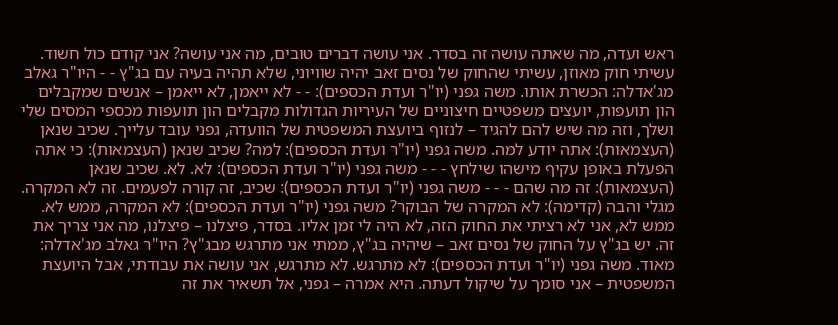ראש ועדה, מה שאתה עושה זה בסדר. אני עושה דברים טובים, מה אני עושה? אני קודם כול חשוד. עשיתי חוק מאוזן, עשיתי שהחוק של נסים זאב יהיה שוויוני, שלא תהיה בעיה עם בג"ץ - - היו"ר גאלב מג'אדלה: הכשרת אותו. משה גפני (יו"ר ועדת הכספים): - - לא ייאמן, לא ייאמן – אנשים שמקבלים הון תועפות, יועצים משפטיים חיצוניים של העיריות הגדולות מקבלים הון תועפות מכספי המסים שלי ושלך, וזה מה שיש להם להגיד – לנזוף ביועצת המשפטית של הוועדה, גפני עובד עלייך. שכיב שנאן (העצמאות): אתה יודע למה. משה גפני (יו"ר ועדת הכספים): למה? שכיב שנאן (העצמאות): כי אתה הפעלת באופן עקיף מישהו שילחץ - - - משה גפני (יו"ר ועדת הכספים): לא. לא. שכיב שנאן (העצמאות): זה מה שהם - - - משה גפני (יו"ר ועדת הכספים): שכיב, זה קורה לפעמים. זה לא המקרה. מגלי והבה (קדימה): לא המקרה של הבוקר? משה גפני (יו"ר ועדת הכספים): לא המקרה, ממש לא. ממש לא, אני לא רציתי את החוק הזה, לא היה לי זמן אליו. בסדר, פיצלנו – פיצלנו, מה אני צריך את זה. יש בג"ץ על החוק של נסים זאב – שיהיה בג"ץ, ממתי אני מתרגש מבג"ץ? היו"ר גאלב מג'אדלה: מאוד. משה גפני (יו"ר ועדת הכספים): לא מתרגש. לא מתרגש, אני עושה את עבודתי, אבל היועצת המשפטית – אני סומך על שיקול דעתה. היא אמרה – גפני, אל תשאיר את זה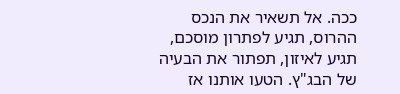ככה. אל תשאיר את הנכס ההרוס, תגיע לפתרון מוסכם, תגיע לאיזון, תפתור את הבעיה של הבג"ץ. הטעו אותנו אז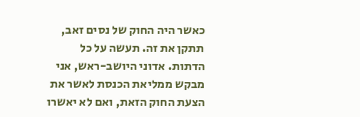כאשר היה החוק של נסים זאב, תתקן את זה. תעשה על כל הדתות. אדוני היושב-ראש, אני מבקש ממליאת הכנסת לאשר את הצעת החוק הזאת, ואם לא יאשרו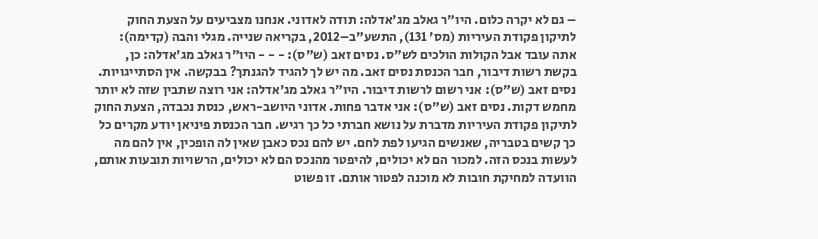– גם לא יקרה כלום. היו"ר גאלב מג'אדלה: תודה לאדוני. אנחנו מצביעים על הצעת החוק לתיקון פקודת העיריות (מס' 131), התשע"ב–2012, בקריאה שנייה. מגלי והבה (קדימה): אתה עובד אבל הקולות הולכים לש"ס. נסים זאב (ש"ס): - - - היו"ר גאלב מג'אדלה: כן, בקשת רשות דיבור, חבר הכנסת נסים זאב. מה יש לך להגיד להגנתך? בבקשה. אין הסתייגויות. נסים זאב (ש"ס): אני רשום לרשות דיבור. היו"ר גאלב מג'אדלה: אני רוצה שתבין שזה לא יותר מחמש דקות. נסים זאב (ש"ס): אני אדבר פחות. אדוני היושב-ראש, כנסת נכבדה, הצעת החוק לתיקון פקודת העיריות מדברת על נושא חברתי כל כך רגיש. חבר הכנסת פיניאן יודע מקרים כל כך קשים בטבריה, שאנשים הגיעו לפת לחם. יש להם נכס כאבן שאין לה הופכין, אין להם מה לעשות בנכס הזה. למכור הם לא יכולים, להיפטר מהנכס הם לא יכולים, הרשויות תובעות אותם, הוועדה למחיקת חובות לא מוכנה לפטור אותם. זו פשוט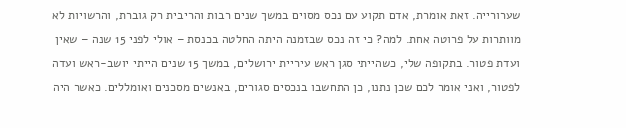שערורייה. זאת אומרת, אדם תקוע עם נכס מסוים במשך שנים רבות והריבית רק גוברת, והרשויות לא מוותרות על פרוטה אחת. למה? כי זה נכס שבזמנה היתה החלטה בכנסת – אולי לפני 15 שנה – שאין ועדת פטור. בתקופה שלי, כשהייתי סגן ראש עיריית ירושלים, במשך 15 שנים הייתי יושב-ראש ועדה לפטור, ואני אומר לכם שכן נתנו, כן התחשבו בנכסים סגורים, באנשים מסכנים ואומללים. כאשר היה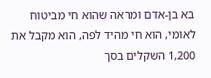בא בן-אדם ומראה שהוא חי מביטוח לאומי, הוא חי מהיד לפה, הוא מקבל את 1,200 השקלים בסך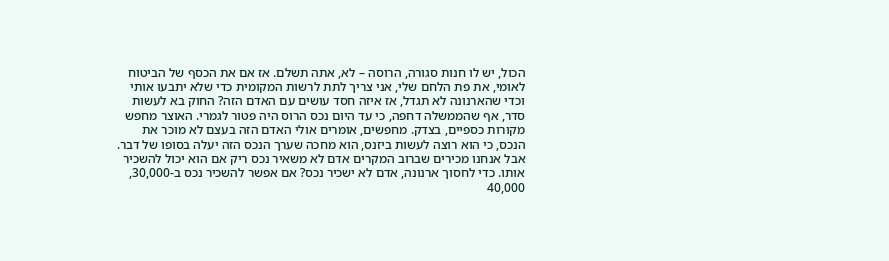הכול, יש לו חנות סגורה, הרוסה – לא, אתה תשלם. אז אם את הכסף של הביטוח לאומי, את פת הלחם שלי, אני צריך לתת לרשות המקומית כדי שלא יתבעו אותי וכדי שהארנונה לא תגדל, אז איזה חסד עושים עם האדם הזה? החוק בא לעשות סדר, אף שהממשלה דחפה, כי עד היום נכס הרוס היה פטור לגמרי. האוצר מחפש מקורות כספיים, בצדק. מחפשים, אומרים אולי האדם הזה בעצם לא מוכר את הנכס, כי הוא רוצה לעשות ביזנס, הוא מחכה שערך הנכס הזה יעלה בסופו של דבר. אבל אנחנו מכירים שברוב המקרים אדם לא משאיר נכס ריק אם הוא יכול להשכיר אותו. כדי לחסוך ארנונה, אדם לא ישכיר נכס? אם אפשר להשכיר נכס ב-30,000, 40,000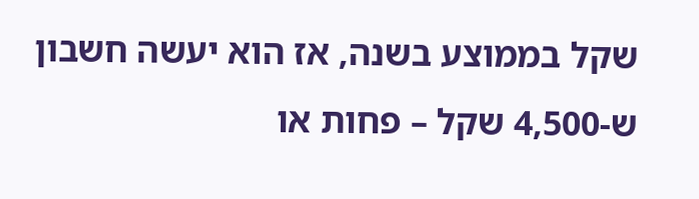שקל בממוצע בשנה, אז הוא יעשה חשבון ש-4,500 שקל – פחות או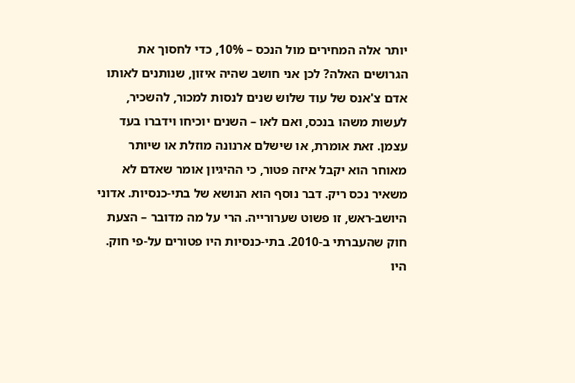יותר אלה המחירים מול הנכס – 10%, כדי לחסוך את הגרושים האלה? לכן אני חושב שהיה איזון, שנותנים לאותו אדם צ'אנס של עוד שלוש שנים לנסות למכור, להשכיר, לעשות משהו בנכס, ואם לאו – השנים יוכיחו וידברו בעד עצמן. זאת אומרת, או שישלם ארנונה מוזלת או שיותר מאוחר הוא יקבל איזה פטור, כי ההיגיון אומר שאדם לא משאיר נכס ריק. דבר נוסף הוא הנושא של בתי-כנסיות. אדוני היושב-ראש, זו פשוט שערורייה. הרי על מה מדובר – הצעת חוק שהעברתי ב-2010. בתי-כנסיות היו פטורים על-פי חוק. היו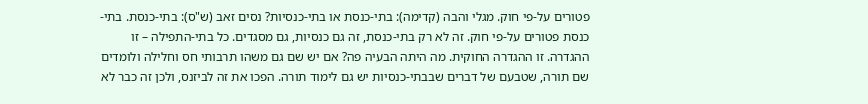פטורים על-פי חוק. מגלי והבה (קדימה): בתי-כנסת או בתי-כנסיות? נסים זאב (ש"ס): בתי-כנסת. בתי-כנסת פטורים על-פי חוק. זה לא רק בתי-כנסת, זה גם כנסיות, גם מסגדים. כל בתי-התפילה – זו ההגדרה. זו ההגדרה החוקית. מה היתה הבעיה פה? אם יש שם גם משהו תרבותי חס וחלילה ולומדים שם תורה, שטבעם של דברים שבבתי-כנסיות יש גם לימוד תורה. הפכו את זה לביזנס, ולכן זה כבר לא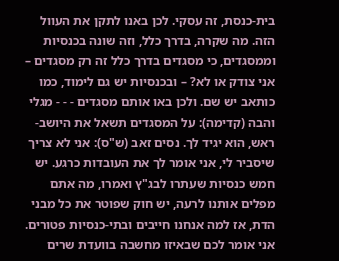בית-כנסת, זה עסקי. לכן באנו לתקן את העוול הזה. מה שקרה, בדרך כלל, וזה שונה בכנסיות וממסגדים, כי מסגדים בדרך כלל זה רק מסגדים – אני צודק או לא? – ובכנסיות יש גם לימוד, כמו כותאב יש שם. ולכן באו אותם מסגדים - - - מגלי והבה (קדימה): על המסגדים תשאל את היושב-ראש, הוא יגיד לך. נסים זאב (ש"ס): אני לא צריך שיסביר לי, אני אומר לך את העובדות כרגע. יש חמש כנסיות שעתרו לבג"ץ ואמרו, מה אתם מפלים אותנו לרעה, יש חוק שפוטר את כל מבני הדת, אז למה אנחנו חייבים ובתי-כנסיות פטורים. אני אומר לכם שבאיזו מחשבה בוועדת שרים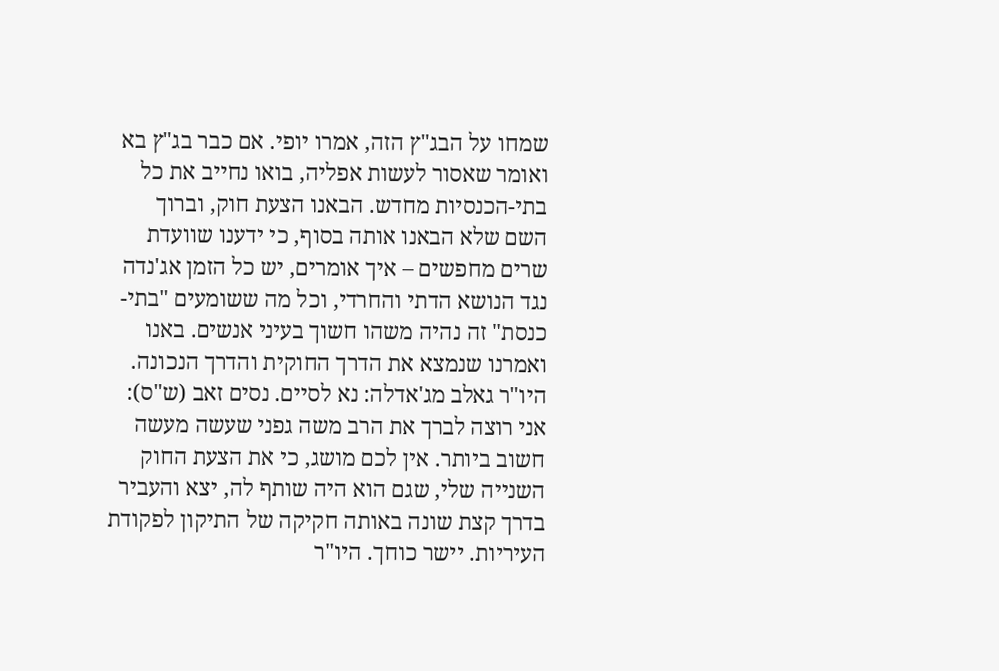שמחו על הבג"ץ הזה, אמרו יופי. אם כבר בג"ץ בא ואומר שאסור לעשות אפליה, בואו נחייב את כל בתי-הכנסיות מחדש. הבאנו הצעת חוק, וברוך השם שלא הבאנו אותה בסוף, כי ידענו שוועדת שרים מחפשים – איך אומרים, יש כל הזמן אג'נדה נגד הנושא הדתי והחרדי, וכל מה ששומעים "בתי-כנסת" זה נהיה משהו חשוך בעיני אנשים. באנו ואמרנו שנמצא את הדרך החוקית והדרך הנכונה. היו"ר גאלב מג'אדלה: נא לסיים. נסים זאב (ש"ס): אני רוצה לברך את הרב משה גפני שעשה מעשה חשוב ביותר. אין לכם מושג, כי את הצעת החוק השנייה שלי, שגם הוא היה שותף לה, יצא והעביר בדרך קצת שונה באותה חקיקה של התיקון לפקודת העיריות. יישר כוחך. היו"ר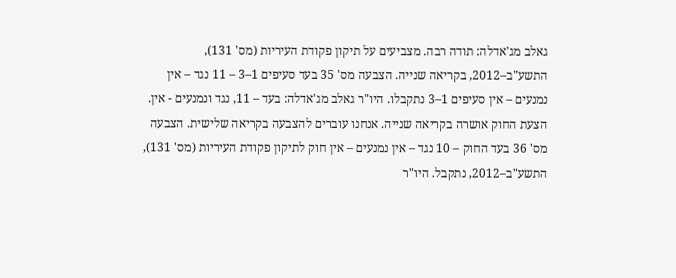גאלב מג'אדלה: תודה רבה. מצביעים על תיקון פקודת העיריות (מס' 131), התשע"ב–2012, בקריאה שנייה. הצבעה מס' 35 בעד סעיפים 1–3 – 11 נגד – אין נמנעים – אין סעיפים 1–3 נתקבלו. היו"ר גאלב מג'אדלה: בעד – 11, נגד ונמנעים - אין. הצעת החוק אושרה בקריאה שנייה. אנחנו עוברים להצבעה בקריאה שלישית. הצבעה מס' 36 בעד החוק – 10 נגד – אין נמנעים – אין חוק לתיקון פקודת העיריות (מס' 131), התשע"ב–2012, נתקבל. היו"ר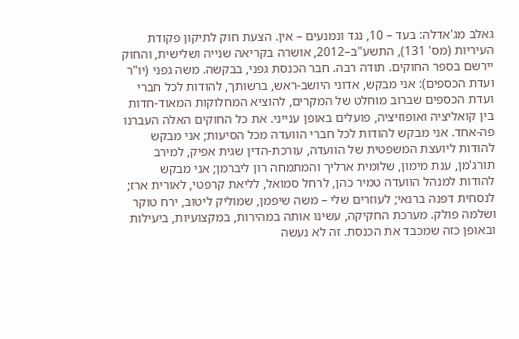גאלב מג'אדלה: בעד – 10, נגד ונמנעים – אין. הצעת חוק לתיקון פקודת העיריות (מס' 131), התשע"ב–2012, אושרה בקריאה שנייה ושלישית, והחוק יירשם בספר החוקים. תודה רבה. חבר הכנסת גפני, בבקשה. משה גפני (יו"ר ועדת הכספים): אני מבקש, אדוני היושב-ראש, ברשותך, להודות לכל חברי ועדת הכספים שברוב מוחלט של המקרים, להוציא המחלוקות המאוד-חדות בין קואליציה ואופוזיציה, פועלים באופן ענייני. את כל החוקים האלה העברנו פה-אחד. אני מבקש להודות לכל חברי הוועדה מכל הסיעות; אני מבקש להודות ליועצת המשפטית של הוועדה, עורכת-הדין שגית אפיק, למירב תורג'מן, ענת מימון, שלומית ארליך והמתמחה רון ליברמן; אני מבקש להודות למנהל הוועדה טמיר כהן, לרחל סמואל, לליאת קרפטי, לאורית ארז; לנסחית דפנה ברנאי; לעוזרים שלי – משה שיפמן, שמוליק ליטוב, ירח טוקר ושלמה פולק. מערכת החקיקה, עשינו אותה במהירות, במקצועיות, ביעילות ובאופן כזה שמכבד את הכנסת. זה לא נעשה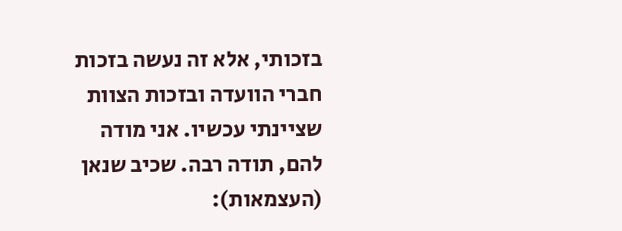בזכותי, אלא זה נעשה בזכות חברי הוועדה ובזכות הצוות שציינתי עכשיו. אני מודה להם, תודה רבה. שכיב שנאן (העצמאות):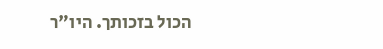הכול בזכותך. היו"ר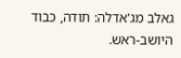גאלב מג'אדלה: תודה, כבוד היושב-ראש.